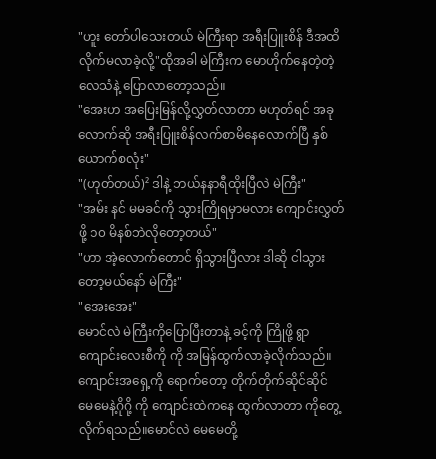"ဟူး တော်ပါသေးတယ် မဲကြီးရာ အရီးပြူးစိန် ဒီအထိလိုက်မလာခဲ့လို့"ထိုအခါ မဲကြီးက မောဟိုက်နေတဲ့တဲ့ လေသံနဲ့ ပြောလာတော့သည်။
"အေးဟ အပြေးမြန်လို့လွှတ်လာတာ မဟုတ်ရင် အခုလောက်ဆို အရီးပြူးစိန်လက်စာမိနေလောက်ပြီ နှစ်ယောက်စလုံး"
"(ဟုတ်တယ်)² ဒါနဲ့ ဘယ်နနာရီထိုးပြီလဲ မဲကြီး"
"အမ်း နင် မမခင်ကို သွားကြိုရမှာမလား ကျောင်းလွှတ်ဖို့ ၁၀ မိနစ်ဘဲလိုတော့တယ်"
"ဟာ အဲ့လောက်တောင် ရှိသွားပြီလား ဒါဆို ငါသွားတော့မယ်နော် မဲကြီး"
"အေးအေး"
မောင်လဲ မဲကြီးကိုပြောပြီးတာနဲ့ ခင့်ကို ကြိုဖို့ ရွာကျောင်းလေးစီကို ကို အမြန်ထွက်လာခဲ့လိုက်သည်။
ကျောင်းအရှေ့ကို ရောက်တော့ တိုက်တိုက်ဆိုင်ဆိုင် မေမေနဲ့ဂိုဂို့ ကို ကျောင်းထဲကနေ ထွက်လာတာ ကိုတွေ့လိုက်ရသည်။မောင်လဲ မေမေတို့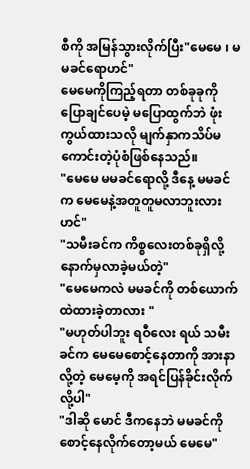စီကို အမြန်သွားလိုက်ပြီး"မေမေ ၊ မမခင်ရောဟင်"
မေမေကိုကြည့်ရတာ တစ်ခုခုကို ပြောချင်ပေမဲ့ မပြောထွက်ဘဲ ဖုံးကွယ်ထားသလို မျက်နှာကသိပ်မကောင်းတဲ့ပုံစံဖြစ်နေသည်။
"မေမေ မမခင်ရောလို့ ဒီနေ့ မမခင်က မေမေနဲ့အတူတူမလာဘူးလားဟင်"
"သမီးခင်က ကိစ္စလေးတစ်ခုရှိလို့ နောက်မှလာခဲ့မယ်တဲ့"
"မေမေကလဲ မမခင်ကို တစ်ယောက်ထဲထားခဲ့တာလား "
"မဟုတ်ပါဘူး ရဝီလေး ရယ် သမီးခင်က မေမေစောင့်နေတာကို အားနာလို့တဲ့ မေမေ့ကို အရင်ပြန်ခိုင်းလိုက်လို့ပါ"
"ဒါဆို မောင် ဒီကနေဘဲ မမခင်ကို စောင့်နေလိုက်တော့မယ် မေမေ"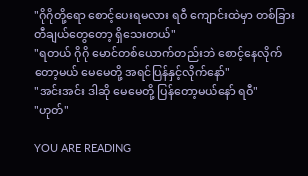"ဂိုဂိုတို့ရော စောင့်ပေးရမလား ရဝီ ကျောင်းထဲမှာ တစ်ခြား တီချယ်တွေတော့ ရှိသေးတယ်"
"ရတယ် ဂိုဂို မောင်တစ်ယောက်တည်းဘဲ စောင့်နေလိုက်တော့မယ် မေမေတို့ အရင်ပြန်နှင့်လိုက်နော်"
"အင်းအင်း ဒါဆို မေမေတို့ ပြန်တော့မယ်နော် ရဝီ"
"ဟုတ်"

YOU ARE READING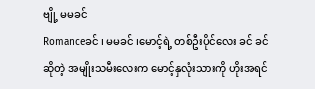ဗျို့ မမခင်
Romanceခင် ၊ မမခင် ၊မောင့်ရဲ့ တစ်ဦးပိုင်လေး ခင် ခင်ဆိုတဲ့ အမျိုးသမီးလေးက မောင့်နှလုံးသားကို ဟိုးအရင်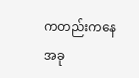ကတည်းကနေ အခု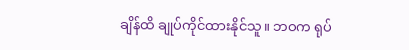ချိန်ထိ ချုပ်ကိုင်ထားနိုင်သူ။ ဘဝက ရုပ်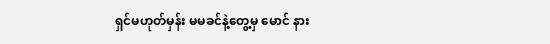ရှင်မဟုတ်မှန်း မမခင်နဲ့တွေ့မှ မောင် နား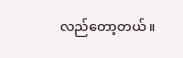လည်တော့တယ်။